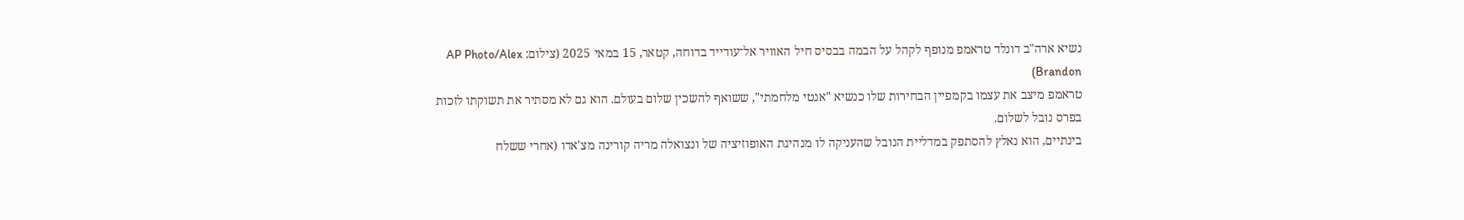נשיא ארה"ב דונלד טראמפ מנופף לקהל על הבמה בבסיס חיל האוויר אל־עודייד בדוחה, קטאר, 15 במאי 2025 (צילום: AP Photo/Alex Brandon)
טראמפ מיצב את עצמו בקמפיין הבחירות שלו כנשיא "אנטי מלחמתי", ששואף להשכין שלום בעולם. הוא גם לא מסתיר את תשוקתו לזכות בפרס נובל לשלום.
בינתיים, הוא נאלץ להסתפק במדליית הנובל שהעניקה לו מנהיגת האופוזיציה של ונצואלה מריה קורינה מצ'אדו (אחרי ששלח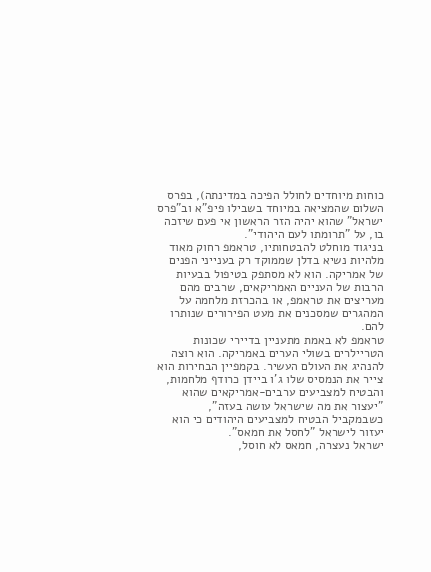כוחות מיוחדים לחולל הפיכה במדינתה), בפרס השלום שהמציאה במיוחד בשבילו פיפ"א וב"פרס ישראל" שהוא יהיה הזר הראשון אי פעם שיזכה בו, על "תרומתו לעם היהודי".
בניגוד מוחלט להבטחותיו, טראמפ רחוק מאוד מלהיות נשיא בדלן שממוקד רק בענייני הפנים של אמריקה. הוא לא מסתפק בטיפול בבעיות הרבות של העניים האמריקאים, שרבים מהם מעריצים את טראמפ, או בהכרזת מלחמה על המהגרים שמסכנים את מעט הפירורים שנותרו להם.
טראמפ לא באמת מתעניין בדיירי שכונות הטריילרים בשולי הערים באמריקה. הוא רוצה להנהיג את העולם העשיר. בקמפיין הבחירות הוא צייר את הנמסיס שלו ג'ו ביידן כרודף מלחמות, והבטיח למצביעים ערבים-אמריקאים שהוא "יעצור את מה שישראל עושה בעזה", כשבמקביל הבטיח למצביעים היהודים כי הוא יעזור לישראל "לחסל את חמאס".
ישראל נעצרה, חמאס לא חוסל,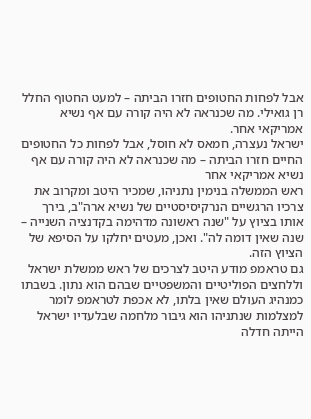אבל לפחות החטופים חזרו הביתה – למעט החטוף החלל רן גואילי. מה שכנראה לא היה קורה עם אף נשיא אמריקאי אחר.
ישראל נעצרה, חמאס לא חוסל, אבל לפחות כל החטופים החיים חזרו הביתה – מה שכנראה לא היה קורה עם אף נשיא אמריקאי אחר
ראש הממשלה בנימין נתניהו, שמכיר היטב ומקרוב את צרכיו הרגשיים הנרקיסיסטיים של נשיא ארה"ב, בירך אותו בציוץ על "שנה ראשונה מדהימה בקדנציה השנייה – שנה שאין דומה לה". ואכן, מעטים יחלקו על הסיפא של הציוץ הזה.
גם טראמפ מודע היטב לצרכים של ראש ממשלת ישראל וללחצים הפוליטיים והמשפטיים שבהם הוא נתון. בשבתו כמנהיג העולם שאין בלתו, לא אכפת לטראמפ לומר למצלמות שנתניהו הוא גיבור מלחמה שבלעדיו ישראל הייתה חדלה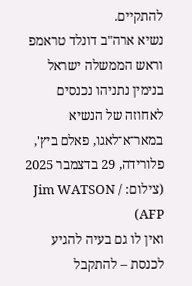להתקיים.
נשיא ארה"ב דונלד טראמפ וראש הממשלה ישראל בנימין נתניהו נכנסים לאחוזה של הנשיא במאר־א־לאגו, פאלם ביץ', פלורידה, 29 בדצמבר 2025 (צילום: Jim WATSON / AFP)
ואין לו גם בעיה להגיע לכנסת – להתקבל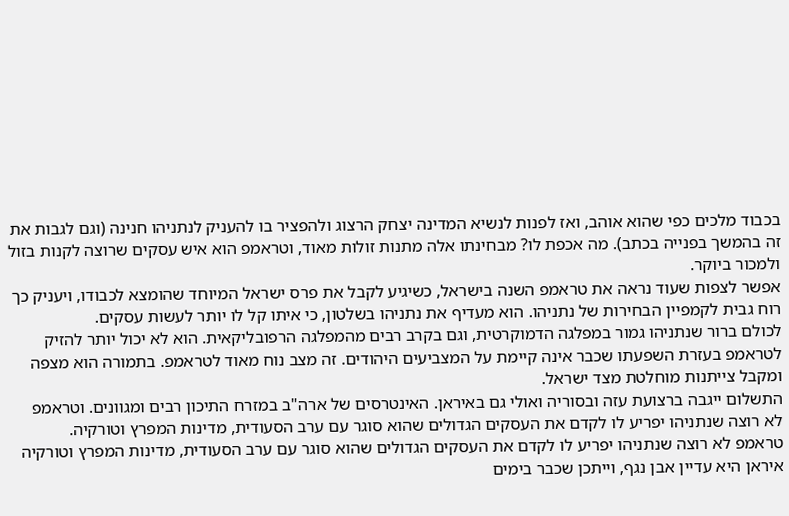בכבוד מלכים כפי שהוא אוהב, ואז לפנות לנשיא המדינה יצחק הרצוג ולהפציר בו להעניק לנתניהו חנינה (וגם לגבות את זה בהמשך בפנייה בכתב). מה אכפת לו? מבחינתו אלה מתנות זולות מאוד, וטראמפ הוא איש עסקים שרוצה לקנות בזול ולמכור ביוקר.
אפשר לצפות שעוד נראה את טראמפ השנה בישראל, כשיגיע לקבל את פרס ישראל המיוחד שהומצא לכבודו, ויעניק כך רוח גבית לקמפיין הבחירות של נתניהו. הוא מעדיף את נתניהו בשלטון, כי איתו קל לו יותר לעשות עסקים.
לכולם ברור שנתניהו גמור במפלגה הדמוקרטית, וגם בקרב רבים מהמפלגה הרפובליקאית. הוא לא יכול יותר להזיק לטראמפ בעזרת השפעתו שכבר אינה קיימת על המצביעים היהודים. זה מצב נוח מאוד לטראמפ. בתמורה הוא מצפה ומקבל צייתנות מוחלטת מצד ישראל.
התשלום ייגבה ברצועת עזה ובסוריה ואולי גם באיראן. האינטרסים של ארה"ב במזרח התיכון רבים ומגוונים. וטראמפ לא רוצה שנתניהו יפריע לו לקדם את העסקים הגדולים שהוא סוגר עם ערב הסעודית, מדינות המפרץ וטורקיה.
טראמפ לא רוצה שנתניהו יפריע לו לקדם את העסקים הגדולים שהוא סוגר עם ערב הסעודית, מדינות המפרץ וטורקיה
איראן היא עדיין אבן נגף, וייתכן שכבר בימים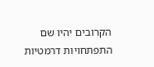הקרובים יהיו שם התפתחויות דרמטיות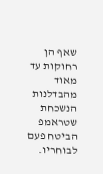שאף הן רחוקות עד מאוד מהבדלנות הנשכחת שטראמפ הביטח פעם לבוחריו.